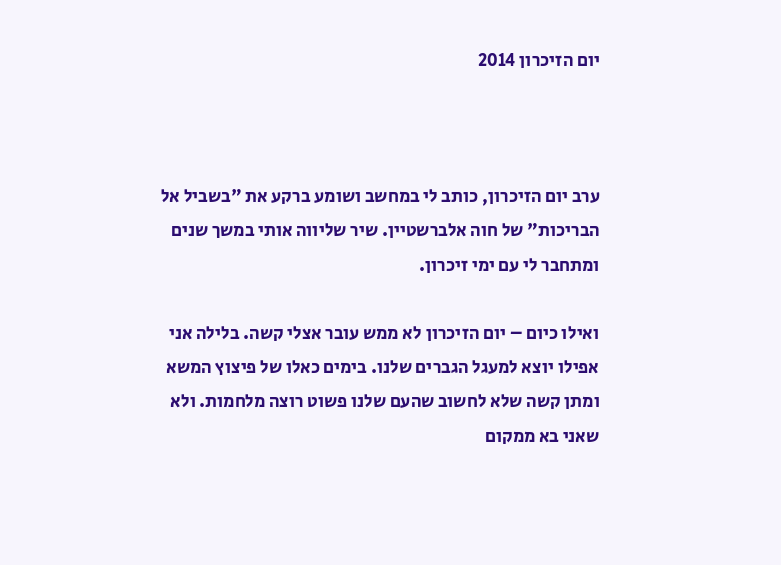יום הזיכרון 2014



ערב יום הזיכרון, כותב לי במחשב ושומע ברקע את "בשביל אל הבריכות" של חוה אלברשטיין. שיר שליווה אותי במשך שנים ומתחבר לי עם ימי זיכרון.

ואילו כיום – יום הזיכרון לא ממש עובר אצלי קשה. בלילה אני אפילו יוצא למעגל הגברים שלנו. בימים כאלו של פיצוץ המשא ומתן קשה שלא לחשוב שהעם שלנו פשוט רוצה מלחמות. ולא שאני בא ממקום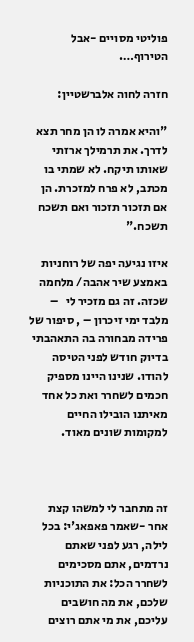פוליטי מסויים -אבל הטירוף….

חזרה לחוה אלברשטיין:

"והיא אמרה לו הן מחר תצא לדרך. את תרמילך ארזתי שאותו תיקח. לא שמתי בו מכתב, לא פרח למזכרת. הן אם תזכור תזכור ואם תשכח תשכח."

איזו נגיעה יפה של רוחניות באמצע שיר אהבה/ מלחמה שכזה. זה גם מזכיר לי   – מלבד ימי זיכרון – , סיפור של פרידה מבחורה בה התאהבתי בדיוק חודש לפני הטיסה להודו. שנינו היינו מספיק חכמים לשחרר ואת כל אחד מאיתנו הובילו החיים למקומות שונים מאוד.



זה מתחבר לי למשהו קצת אחר -שאמר פאפאג'י: בכל לילה, רגע לפני שאתם נרדמים, אתם מסכימים לשחרר הכל: את התוכניות שלכם, את מה חושבים עליכם, את מי אתם רוצים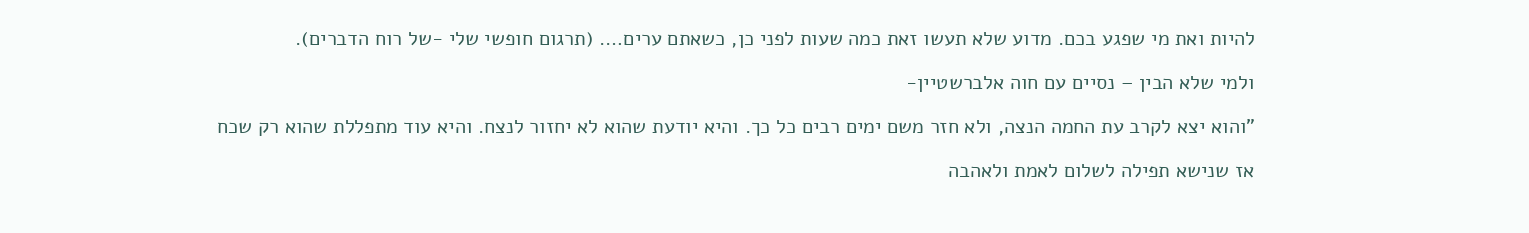להיות ואת מי שפגע בכם. מדוע שלא תעשו זאת כמה שעות לפני כן, כשאתם ערים…. (תרגום חופשי שלי -של רוח הדברים).

ולמי שלא הבין – נסיים עם חוה אלברשטיין-

"והוא יצא לקרב עת החמה הנצה, ולא חזר משם ימים רבים כל כך. והיא יודעת שהוא לא יחזור לנצח. והיא עוד מתפללת שהוא רק שכח

אז שנישא תפילה לשלום לאמת ולאהבה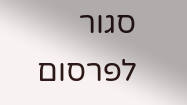סגור לפרסום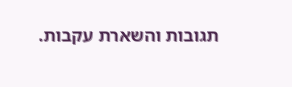תגובות והשארת עקבות.